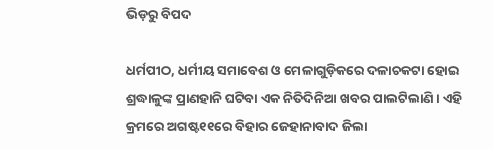ଭିଡ଼ରୁ ବିପଦ

ଧର୍ମପୀଠ, ଧର୍ମୀୟ ସମାବେଶ ଓ ମେଳାଗୁଡ଼ିକରେ ଦଳାଚକଟା ହୋଇ ଶ୍ରଦ୍ଧାଳୁଙ୍କ ପ୍ରାଣହାନି ଘଟିବା ଏକ ନିତିଦିନିଆ ଖବର ପାଲଟିଲାଣି। ଏହି କ୍ରମରେ ଅଗଷ୍ଟ୧୧ରେ ବିହାର ଜେହାନାବାଦ ଜିଲା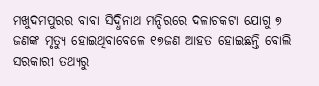ମଖୁଦମପୁରର ବାବା ସିଦ୍ଧିନାଥ ମନ୍ଦିରରେ ଦଳାଚକଟା ଯୋଗୁ ୭ ଜଣଙ୍କ ମୃତ୍ୟୁ ହୋଇଥିବାବେଳେ ୧୭ଜଣ ଆହତ ହୋଇଛନ୍ତି ବୋଲି ସରକାରୀ ତଥ୍ୟରୁ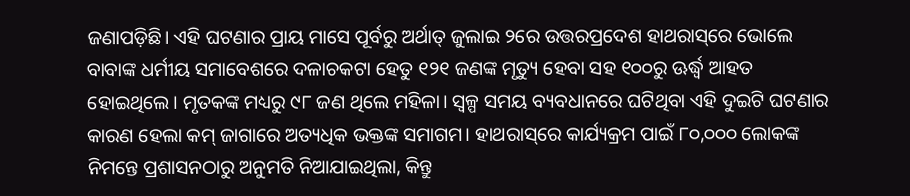ଜଣାପଡ଼ିଛି। ଏହି ଘଟଣାର ପ୍ରାୟ ମାସେ ପୂର୍ବରୁ ଅର୍ଥାତ୍‌ ଜୁଲାଇ ୨ରେ ଉତ୍ତରପ୍ରଦେଶ ହାଥରାସ୍‌ରେ ଭୋଲେ ବାବାଙ୍କ ଧର୍ମୀୟ ସମାବେଶରେ ଦଳାଚକଟା ହେତୁ ୧୨୧ ଜଣଙ୍କ ମୃତ୍ୟୁ ହେବା ସହ ୧୦୦ରୁ ଊର୍ଦ୍ଧ୍ୱ ଆହତ ହୋଇଥିଲେ। ମୃତକଙ୍କ ମଧ୍ୟରୁ ୯୮ ଜଣ ଥିଲେ ମହିଳା। ସ୍ବଳ୍ପ ସମୟ ବ୍ୟବଧାନରେ ଘଟିଥିବା ଏହି ଦୁଇଟି ଘଟଣାର କାରଣ ହେଲା କମ୍‌ ଜାଗାରେ ଅତ୍ୟଧିକ ଭକ୍ତଙ୍କ ସମାଗମ। ହାଥରାସ୍‌ରେ କାର୍ଯ୍ୟକ୍ରମ ପାଇଁ ୮୦,୦୦୦ ଲୋକଙ୍କ ନିମନ୍ତେ ପ୍ରଶାସନଠାରୁ ଅନୁମତି ନିଆଯାଇଥିଲା, କିନ୍ତୁ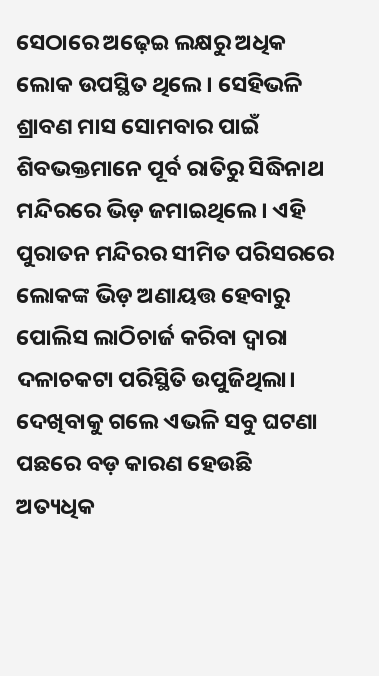ସେଠାରେ ଅଢ଼େଇ ଲକ୍ଷରୁ ଅଧିକ ଲୋକ ଉପସ୍ଥିତ ଥିଲେ। ସେହିଭଳି ଶ୍ରାବଣ ମାସ ସୋମବାର ପାଇଁ ଶିବଭକ୍ତମାନେ ପୂର୍ବ ରାତିରୁ ସିଦ୍ଧିନାଥ ମନ୍ଦିରରେ ଭିଡ଼ ଜମାଇଥିଲେ। ଏହି ପୁରାତନ ମନ୍ଦିରର ସୀମିତ ପରିସରରେ ଲୋକଙ୍କ ଭିଡ଼ ଅଣାୟତ୍ତ ହେବାରୁ ପୋଲିସ ଲାଠିଚାର୍ଜ କରିବା ଦ୍ୱାରା ଦଳାଚକଟା ପରିସ୍ଥିତି ଉପୁଜିଥିଲା। ଦେଖିବାକୁ ଗଲେ ଏଭଳି ସବୁ ଘଟଣା ପଛରେ ବଡ଼ କାରଣ ହେଉଛି ଅତ୍ୟଧିକ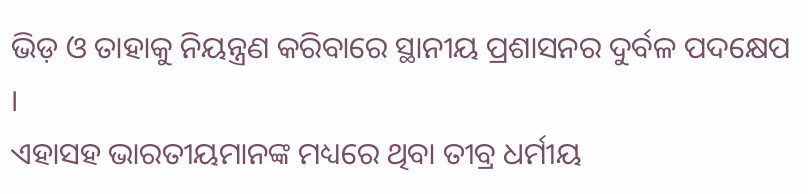ଭିଡ଼ ଓ ତାହାକୁ ନିୟନ୍ତ୍ରଣ କରିବାରେ ସ୍ଥାନୀୟ ପ୍ରଶାସନର ଦୁର୍ବଳ ପଦକ୍ଷେପ ।
ଏହାସହ ଭାରତୀୟମାନଙ୍କ ମଧ୍ୟରେ ଥିବା ତୀବ୍ର ଧର୍ମୀୟ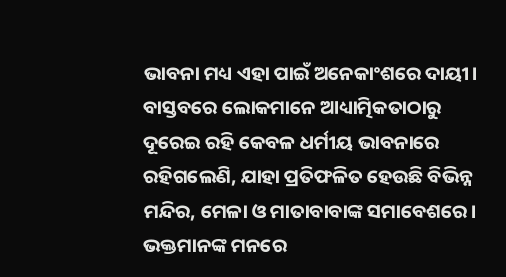ଭାବନା ମଧ୍ୟ ଏହା ପାଇଁ ଅନେକାଂଶରେ ଦାୟୀ। ବାସ୍ତବରେ ଲୋକମାନେ ଆଧ୍ୟାତ୍ମିକତାଠାରୁ ଦୂରେଇ ରହି କେବଳ ଧର୍ମୀୟ ଭାବନାରେ ରହିଗଲେଣି, ଯାହା ପ୍ରତିଫଳିତ ହେଉଛି ବିଭିନ୍ନ ମନ୍ଦିର, ମେଳା ଓ ମାତାବାବାଙ୍କ ସମାବେଶରେ। ଭକ୍ତମାନଙ୍କ ମନରେ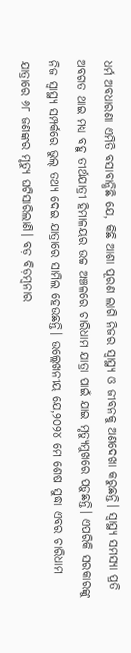ଧର୍ମ ଅବଧାରଣା ଏମିତି ବସାବାନ୍ଧିଛି ଯେ, କିଛି ଆଶା ପୂରଣ ଲାଗି ନିଜର ସ୍ବାସ୍ଥ୍ୟ ଓ ଜୀବନକୁ ଅଣଦେଖା କରୁଛନ୍ତି। ସ୍ବାସ୍ଥ୍ୟ ସମସ୍ୟା ପ୍ରତି ଅବଗତ ଥାଇ ମଧ୍ୟ ବହୁ ତୀର୍ଥଯାତ୍ରୀ ହିମାଳୟର ଉଚ୍ଚ ଅଞ୍ଚଳରେ ଚାରିଧାମ ଯାତ୍ରା ପାଇଁ ଯାଇ ମୃତ୍ୟୁମୁଖରେ ପଡ଼ୁଛନ୍ତି। ଏପରିକି ସରକାରଙ୍କୁ ନିଜ ସ୍ବାସ୍ଥ୍ୟ ସମ୍ପର୍କରେ ଭୁଲ୍‌ ତଥ୍ୟ ଦେଇ ଯାତ୍ରାରେ ସାମିଲ ହେଉଛନ୍ତି। ଉଲ୍ଲେଖନୀୟ ଯେ,୨୦୨୪ ମେ ଶେଷ ସୁଦ୍ଧା ଏବର ଚାରିଧାମ ଯାତ୍ରାରେ ୬୮ ଜଣଙ୍କର ମୃତ୍ୟୁ ଘଟିସାରିଲାଣି। ବଡ଼ ବିଡ଼ମ୍ବନାର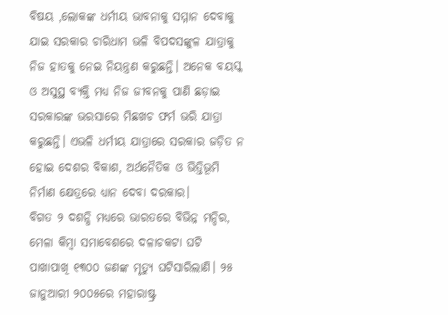ବିଷୟ ,ଲୋକଙ୍କ ଧର୍ମୀୟ ଭାବନାକୁ ସମ୍ମାନ ଦେବାକୁ ଯାଇ ସରକାର ଚାରିଧାମ ଭଳି ବିପଦସଙ୍କୁଳ ଯାତ୍ରାକୁ ନିଜ ହାତକୁ ନେଇ ନିୟନ୍ତ୍ରଣ କରୁଛନ୍ତି। ଅନେକ ବୟସ୍କ ଓ ଅସୁସ୍ଥ ବ୍ୟକ୍ତି ମଧ୍ୟ ନିଜ ଜୀବନକୁ ପାଣି ଛଡ଼ାଇ ସରକାରଙ୍କ ଭରସାରେ ମିଛଖଚ ଫର୍ମ ଭରି ଯାତ୍ରା କରୁଛନ୍ତି। ଏଭଳି ଧର୍ମୀୟ ଯାତ୍ରାରେ ସରକାର ଜଡ଼ିତ ନ ହୋଇ ଦେଶର ବିକାଶ, ଅର୍ଥନୈତିକ ଓ ଭିତ୍ତିଭୂମି ନିର୍ମାଣ କ୍ଷେତ୍ରରେ ଧ୍ୟାନ ଦେବା ଦରକାର।
ବିଗତ ୨ ଦଶନ୍ଧି ମଧ୍ୟରେ ଭାରତରେ ବିଭିନ୍ନ ମନ୍ଦିର, ମେଳା କିମ୍ବା ସମାବେଶରେ ଦଳାଚକଟା ଘଟି ପାଖାପାଖି ୧୩୦୦ ଜଣଙ୍କ ମୃତ୍ୟୁ ଘଟିସାରିଲାଣି। ୨୫ ଜାନୁଆରୀ ୨୦୦୫ରେ ମହାରାଷ୍ଟ୍ର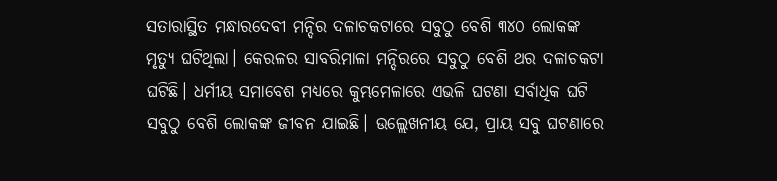ସତାରାସ୍ଥିତ ମନ୍ଧାରଦେବୀ ମନ୍ଦିର ଦଳାଚକଟାରେ ସବୁଠୁ ବେଶି ୩୪୦ ଲୋକଙ୍କ ମୃତ୍ୟୁ ଘଟିଥିଲା। କେରଳର ସାବରିମାଳା ମନ୍ଦିରରେ ସବୁଠୁ ବେଶି ଥର ଦଳାଚକଟା ଘଟିଛି। ଧର୍ମୀୟ ସମାବେଶ ମଧ୍ୟରେ କୁମ୍ଭମେଳାରେ ଏଭଳି ଘଟଣା ସର୍ବାଧିକ ଘଟି ସବୁଠୁ ବେଶି ଲୋକଙ୍କ ଜୀବନ ଯାଇଛି। ଉଲ୍ଲେଖନୀୟ ଯେ, ପ୍ରାୟ ସବୁ ଘଟଣାରେ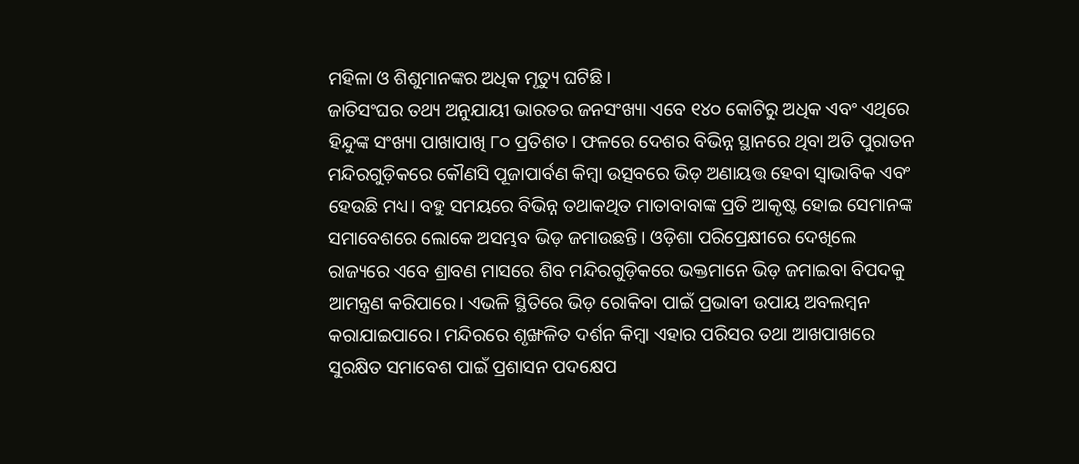ମହିଳା ଓ ଶିଶୁମାନଙ୍କର ଅଧିକ ମୃତ୍ୟୁ ଘଟିଛି।
ଜାତିସଂଘର ତଥ୍ୟ ଅନୁଯାୟୀ ଭାରତର ଜନସଂଖ୍ୟା ଏବେ ୧୪୦ କୋଟିରୁ ଅଧିକ ଏବଂ ଏଥିରେ ହିନ୍ଦୁଙ୍କ ସଂଖ୍ୟା ପାଖାପାଖି ୮୦ ପ୍ରତିଶତ। ଫଳରେ ଦେଶର ବିଭିନ୍ନ ସ୍ଥାନରେ ଥିବା ଅତି ପୁରାତନ ମନ୍ଦିରଗୁଡ଼ିକରେ କୌଣସି ପୂଜାପାର୍ବଣ କିମ୍ବା ଉତ୍ସବରେ ଭିଡ଼ ଅଣାୟତ୍ତ ହେବା ସ୍ବାଭାବିକ ଏବଂ ହେଉଛି ମଧ୍ୟ। ବହୁ ସମୟରେ ବିଭିନ୍ନ ତଥାକଥିତ ମାତାବାବାଙ୍କ ପ୍ରତି ଆକୃଷ୍ଟ ହୋଇ ସେମାନଙ୍କ ସମାବେଶରେ ଲୋକେ ଅସମ୍ଭବ ଭିଡ଼ ଜମାଉଛନ୍ତି। ଓଡ଼ିଶା ପରିପ୍ରେକ୍ଷୀରେ ଦେଖିଲେ ରାଜ୍ୟରେ ଏବେ ଶ୍ରାବଣ ମାସରେ ଶିବ ମନ୍ଦିରଗୁଡ଼ିକରେ ଭକ୍ତମାନେ ଭିଡ଼ ଜମାଇବା ବିପଦକୁ ଆମନ୍ତ୍ରଣ କରିପାରେ। ଏଭଳି ସ୍ଥିତିରେ ଭିଡ଼ ରୋକିବା ପାଇଁ ପ୍ରଭାବୀ ଉପାୟ ଅବଲମ୍ବନ କରାଯାଇପାରେ। ମନ୍ଦିରରେ ଶୃଙ୍ଖଳିତ ଦର୍ଶନ କିମ୍ବା ଏହାର ପରିସର ତଥା ଆଖପାଖରେ ସୁରକ୍ଷିତ ସମାବେଶ ପାଇଁ ପ୍ରଶାସନ ପଦକ୍ଷେପ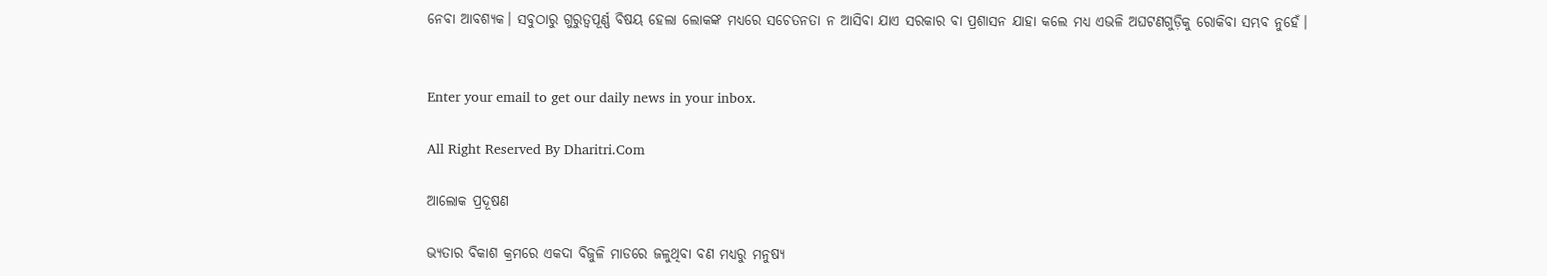ନେବା ଆବଶ୍ୟକ। ସବୁଠାରୁ ଗୁରୁତ୍ୱପୂର୍ଣ୍ଣ ବିଷୟ ହେଲା ଲୋକଙ୍କ ମଧ୍ୟରେ ସଚେତନତା ନ ଆସିବା ଯାଏ ସରକାର ବା ପ୍ରଶାସନ ଯାହା କଲେ ମଧ୍ୟ ଏଭଳି ଅଘଟଣଗୁଡ଼ିକୁ ରୋକିବା ସମ୍ଭବ ନୁହେଁ।


Enter your email to get our daily news in your inbox.

All Right Reserved By Dharitri.Com

ଆଲୋକ ପ୍ରଦୂଷଣ

ଭ୍ୟତାର ବିକାଶ କ୍ରମରେ ଏକଦା ବିଜୁଳି ମାଡରେ ଜଳୁଥିବା ବଣ ମଧ୍ୟରୁ ମନୁଷ୍ୟ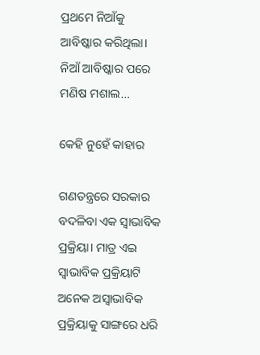ପ୍ରଥମେ ନିଆଁକୁ ଆବିଷ୍କାର କରିଥିଲା। ନିଆଁ ଆବିଷ୍କାର ପରେ ମଣିଷ ମଶାଲ...

କେହି ନୁହେଁ କାହାର

ଗଣତନ୍ତ୍ରରେ ସରକାର ବଦଳିବା ଏକ ସ୍ବାଭାବିକ ପ୍ରକ୍ରିୟା। ମାତ୍ର ଏଇ ସ୍ବାଭାବିକ ପ୍ରକ୍ରିୟାଟି ଅନେକ ଅସ୍ବାଭାବିକ ପ୍ରକ୍ରିୟାକୁ ସାଙ୍ଗରେ ଧରି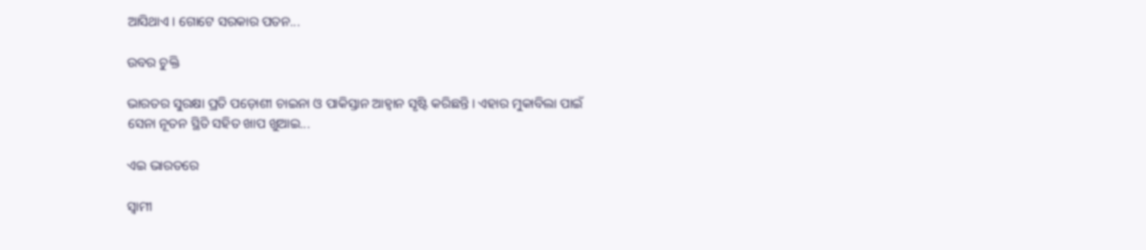ଆସିଥାଏ। ଗୋଟେ ସରକାର ପତନ...

ଉବର ଚୁକ୍ତି

ଭାରତର ସୁରକ୍ଷା ପ୍ରତି ପଡ଼ୋଶୀ ଚାଇନା ଓ ପାକିସ୍ତାନ ଆହ୍ବାନ ସୃଷ୍ଟି କରିଛନ୍ତି। ଏହାର ମୁକାବିଲା ପାଇଁ ସେନା ନୂତନ ସ୍ଥିତି ସହିତ ଖାପ ଖୁଆଇ...

ଏଇ ଭାରତରେ

ସ୍ବାମୀ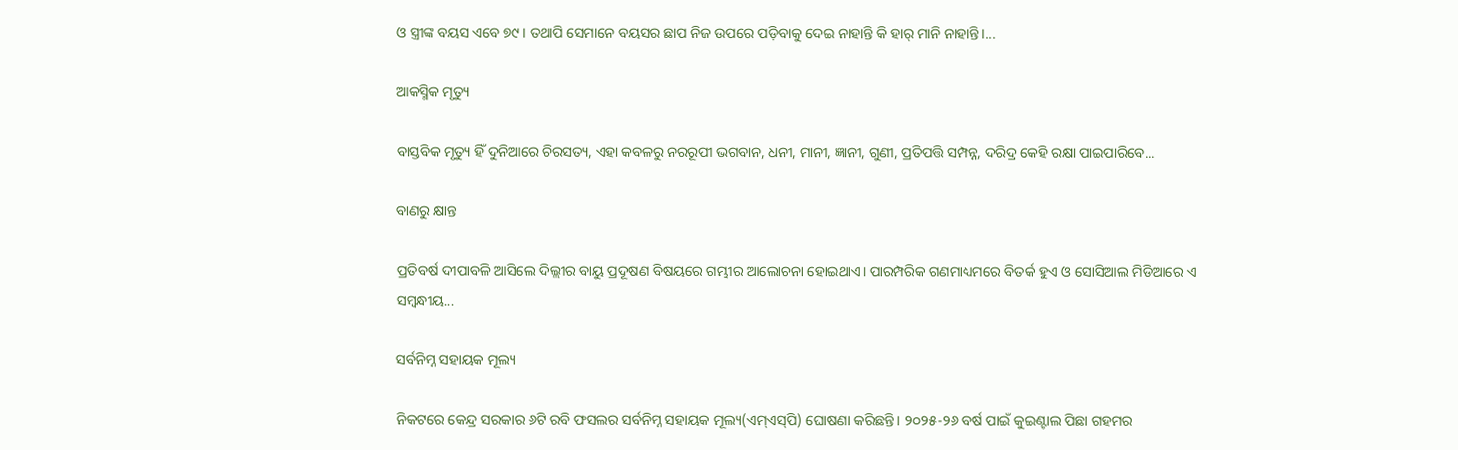ଓ ସ୍ତ୍ରୀଙ୍କ ବୟସ ଏବେ ୭୯। ତଥାପି ସେମାନେ ବୟସର ଛାପ ନିଜ ଉପରେ ପଡ଼ିବାକୁ ଦେଇ ନାହାନ୍ତି କି ହାର୍‌ ମାନି ନାହାନ୍ତି।...

ଆକସ୍ମିକ ମୃତ୍ୟୁ

ବାସ୍ତବିକ ମୃତ୍ୟୁ ହିଁ ଦୁନିଆରେ ଚିରସତ୍ୟ, ଏହା କବଳରୁ ନରରୂପୀ ଭଗବାନ, ଧନୀ, ମାନୀ, ଜ୍ଞାନୀ, ଗୁଣୀ, ପ୍ରତିପତ୍ତି ସମ୍ପନ୍ନ, ଦରିଦ୍ର କେହି ରକ୍ଷା ପାଇପାରିବେ...

ବାଣରୁ କ୍ଷାନ୍ତ

ପ୍ରତିବର୍ଷ ଦୀପାବଳି ଆସିଲେ ଦିଲ୍ଲୀର ବାୟୁ ପ୍ରଦୂଷଣ ବିଷୟରେ ଗମ୍ଭୀର ଆଲୋଚନା ହୋଇଥାଏ। ପାରମ୍ପରିକ ଗଣମାଧ୍ୟମରେ ବିତର୍କ ହୁଏ ଓ ସୋସିଆଲ ମିଡିଆରେ ଏ ସମ୍ବନ୍ଧୀୟ...

ସର୍ବନିମ୍ନ ସହାୟକ ମୂଲ୍ୟ

ନିକଟରେ କେନ୍ଦ୍ର ସରକାର ୬ଟି ରବି ଫସଲର ସର୍ବନିମ୍ନ ସହାୟକ ମୂଲ୍ୟ(ଏମ୍‌ଏସ୍‌ପି) ଘୋଷଣା କରିଛନ୍ତି। ୨୦୨୫-୨୬ ବର୍ଷ ପାଇଁ କୁଇଣ୍ଟାଲ ପିଛା ଗହମର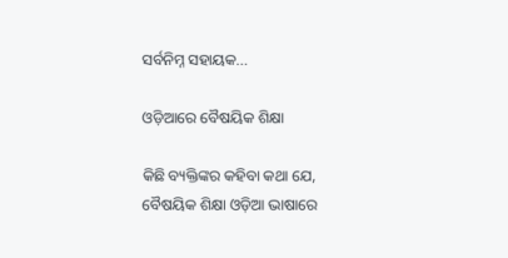ସର୍ବନିମ୍ନ ସହାୟକ...

ଓଡ଼ିଆରେ ବୈଷୟିକ ଶିକ୍ଷା

କିଛି ବ୍ୟକ୍ତିଙ୍କର କହିବା କଥା ଯେ, ବୈଷୟିକ ଶିକ୍ଷା ଓଡ଼ିଆ ଭାଷାରେ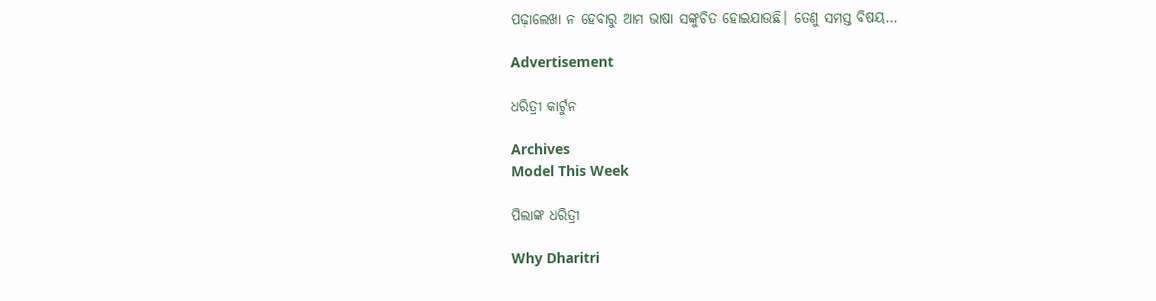ପଢ଼ାଲେଖା ନ ହେବାରୁ ଆମ ଭାଷା ସଙ୍କୁଚିତ ହୋଇଯାଉଛି। ତେଣୁ ସମସ୍ତ ବିଷୟ...

Advertisement

ଧରିତ୍ରୀ କାର୍ଟୁନ

Archives
Model This Week

ପିଲାଙ୍କ ଧରିତ୍ରୀ

Why Dharitri